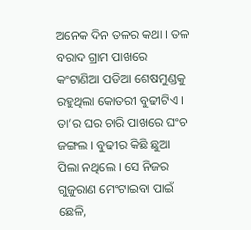ଅନେକ ଦିନ ତଳର କଥା । ତଳ ବରାଦ ଗ୍ରାମ ପାଖରେ କଂଟାଣିଆ ପଡିଆ ଶେଷମୁଣ୍ଡକୁ ରହୁଥିଲା କୋତରୀ ବୁଢୀଟିଏ । ତା’ର ଘର ଚାରି ପାଖରେ ଘଂଚ ଜଙ୍ଗଲ । ବୁଢୀର କିଛି ଛୁଆ ପିଲା ନଥିଲେ । ସେ ନିଜର ଗୁଜୁରାଣ ମେଂଟାଇବା ପାଇଁ ଛେଳି,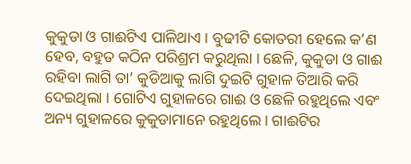କୁକୁଡା ଓ ଗାଈଟିଏ ପାଳିଥାଏ । ବୁଢୀଟି କୋତରୀ ହେଲେ କ’ଣ ହେବ, ବହୁତ କଠିନ ପରିଶ୍ରମ କରୁଥିଲା । ଛେଳି, କୁକୁଡା ଓ ଗାଈ ରହିବା ଲାଗି ତା’ କୁଡିଆକୁ ଲାଗି ଦୁଇଟି ଗୁହାଳ ତିଆରି କରି ଦେଇଥିଲା । ଗୋଟିଏ ଗୁହାଳରେ ଗାଈ ଓ ଛେଳି ରହୁଥିଲେ ଏବଂ ଅନ୍ୟ ଗୁହାଳରେ କୁକୁଡାମାନେ ରହୁଥିଲେ । ଗାଈଟିର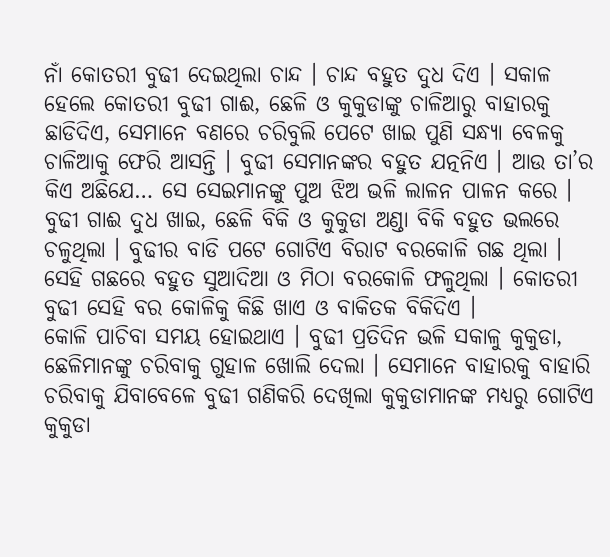ନାଁ କୋତରୀ ବୁଢୀ ଦେଇଥିଲା ଚାନ୍ଦ । ଚାନ୍ଦ ବହୁତ ଦୁଧ ଦିଏ । ସକାଳ ହେଲେ କୋତରୀ ବୁଢୀ ଗାଈ, ଛେଳି ଓ କୁକୁଡାଙ୍କୁ ଚାଳିଆରୁ ବାହାରକୁ ଛାଡିଦିଏ, ସେମାନେ ବଣରେ ଚରିବୁଲି ପେଟେ ଖାଇ ପୁଣି ସନ୍ଧ୍ୟା ବେଳକୁ ଚାଳିଆକୁ ଫେରି ଆସନ୍ତି । ବୁଢୀ ସେମାନଙ୍କର ବହୁତ ଯତ୍ନନିଏ । ଆଉ ତା’ର କିଏ ଅଛିଯେ… ସେ ସେଇମାନଙ୍କୁ ପୁଅ ଝିଅ ଭଳି ଲାଳନ ପାଳନ କରେ । ବୁଢୀ ଗାଈ ଦୁଧ ଖାଇ, ଛେଳି ବିକି ଓ କୁକୁଡା ଅଣ୍ଡା ବିକି ବହୁତ ଭଲରେ ଚଳୁଥିଲା । ବୁଢୀର ବାଡି ପଟେ ଗୋଟିଏ ବିରାଟ ବରକୋଳି ଗଛ ଥିଲା । ସେହି ଗଛରେ ବହୁତ ସୁଆଦିଆ ଓ ମିଠା ବରକୋଳି ଫଳୁଥିଲା । କୋତରୀ ବୁଢୀ ସେହି ବର କୋଳିକୁ କିଛି ଖାଏ ଓ ବାକିତକ ବିକିଦିଏ ।
କୋଳି ପାଚିବା ସମୟ ହୋଇଥାଏ । ବୁଢୀ ପ୍ରତିଦିନ ଭଳି ସକାଳୁ କୁକୁଡା, ଛେଳିମାନଙ୍କୁ ଚରିବାକୁ ଗୁହାଳ ଖୋଲି ଦେଲା । ସେମାନେ ବାହାରକୁ ବାହାରି ଚରିବାକୁ ଯିବାବେଳେ ବୁଢୀ ଗଣିକରି ଦେଖିଲା କୁକୁଡାମାନଙ୍କ ମଧ୍ୟରୁ ଗୋଟିଏ କୁକୁଡା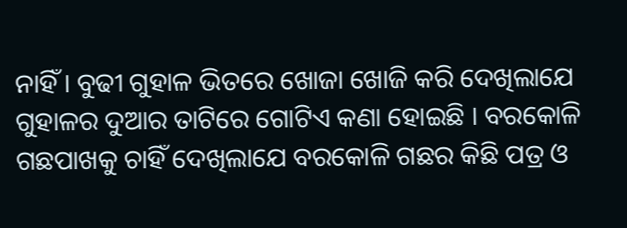ନାହିଁ । ବୁଢୀ ଗୁହାଳ ଭିତରେ ଖୋଜା ଖୋଜି କରି ଦେଖିଲାଯେ ଗୁହାଳର ଦୁଆର ତାଟିରେ ଗୋଟିଏ କଣା ହୋଇଛି । ବରକୋଳି ଗଛପାଖକୁ ଚାହିଁ ଦେଖିଲାଯେ ବରକୋଳି ଗଛର କିଛି ପତ୍ର ଓ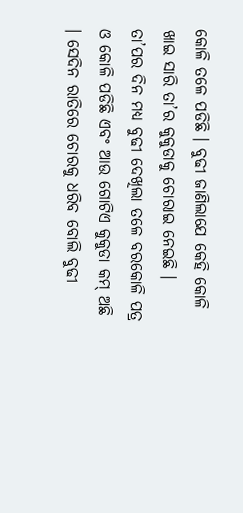କୋଳି ତଳେ ପଡିଛି । ବୁଢୀ ଜାଣିଲାଯେ କେହି କୋଳି ଖାଇ ସାରି ତା’ର କୁକୁଡାକୁ ଚୋରାଇ ନେଇଛି । ତା’ପର ଦିନ ମଧ୍ୟ ବୁଢୀ ଦେଖିଲା ତଳେ ବରକୋଳି ପତ୍ର ଓ କୋଳି ପଡିଛି ଏବଂ ଆଉ ଗୋଟିଏ କୁକୁଡା କମ୍ ଅଛି । ସେଦିନ ରାତିରେ ଚୋରକୁ ଧରିବ ବୋଲି ବୁଢୀ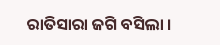ରାତିସାରା ଜଗି ବସିଲା ।